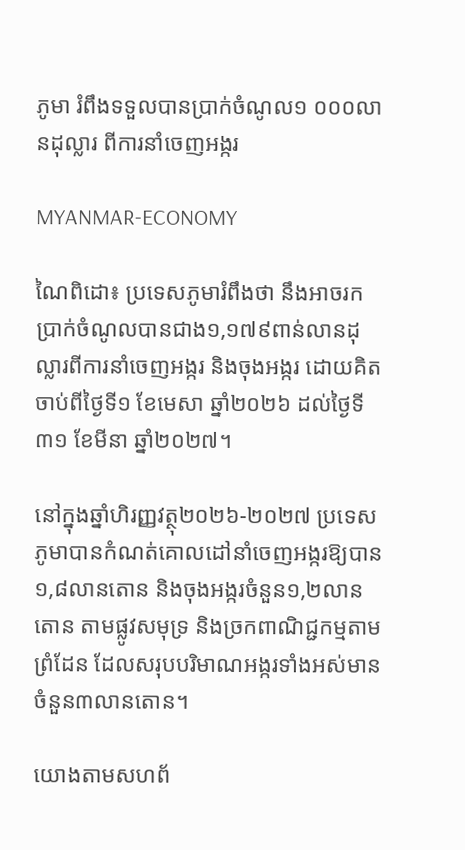ភូមា រំពឹងទទួលបានប្រាក់ចំណូល១ ០០០លានដុល្លារ ពីការនាំចេញអង្ករ

MYANMAR-ECONOMY

ណៃពិដោ៖ ប្រទេសភូមារំពឹងថា នឹងអាចរកប្រាក់ចំណូលបានជាង១,១៧៩ពាន់លានដុល្លារពីការនាំចេញអង្ករ និងចុងអង្ករ ដោយគិតចាប់ពីថ្ងៃទី១ ខែមេសា ឆ្នាំ២០២៦ ដល់ថ្ងៃទី៣១ ខែមីនា ឆ្នាំ២០២៧។

នៅក្នុងឆ្នាំហិរញ្ញវត្ថុ២០២៦-២០២៧ ប្រទេសភូមាបានកំណត់គោលដៅនាំចេញអង្ករឱ្យបាន១,៨លានតោន និងចុងអង្ករចំនួន១,២លានតោន តាមផ្លូវសមុទ្រ និងច្រកពាណិជ្ជកម្មតាមព្រំដែន ដែលសរុបបរិមាណអង្ករទាំងអស់មានចំនួន៣លានតោន។

យោងតាមសហព័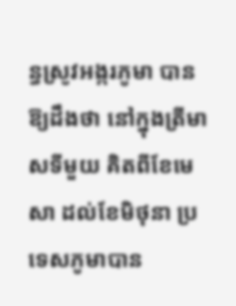ន្ធស្រូវអង្ករភូមា បានឱ្យដឹងថា នៅក្នុងត្រីមាសទីមួយ គិតពីខែមេសា ដល់ខែមិថុនា ប្រទេសភូមាបាន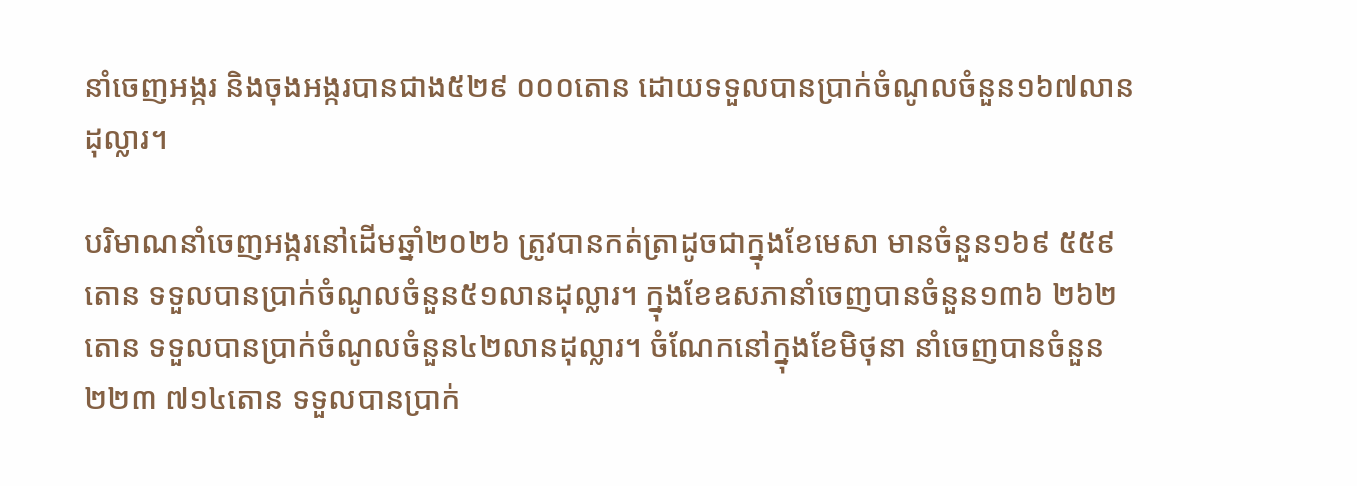នាំចេញអង្ករ និងចុងអង្ករបានជាង៥២៩ ០០០តោន ដោយទទួលបានប្រាក់ចំណូលចំនួន១៦៧លានដុល្លារ។

បរិមាណនាំចេញអង្ករនៅដើមឆ្នាំ២០២៦ ត្រូវបានកត់ត្រាដូចជាក្នុងខែមេសា មានចំនួន១៦៩ ៥៥៩តោន ទទួលបានប្រាក់ចំណូលចំនួន៥១លានដុល្លារ។ ក្នុងខែឧសភានាំចេញបានចំនួន១៣៦ ២៦២តោន ទទួលបានប្រាក់ចំណូលចំនួន៤២លានដុល្លារ។ ចំណែកនៅក្នុងខែមិថុនា នាំចេញបានចំនួន២២៣ ៧១៤តោន ទទួលបានប្រាក់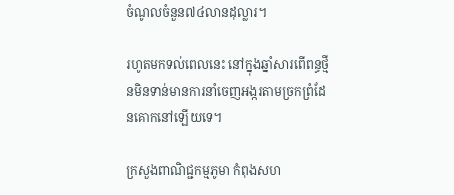ចំណូលចំនួន៧៤លានដុល្លារ។

រហូតមកទល់ពេលនេះ នៅក្នុងឆ្នាំសារពើពន្ធថ្មីនមិនទាន់មានការនាំចេញអង្ករតាមច្រកព្រំដែនគោកនៅឡើយទេ។

ក្រសួងពាណិជ្ជកម្មភូមា កំពុងសហ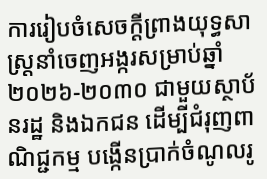ការរៀបចំសេចក្តីព្រាងយុទ្ធសាស្ត្រនាំចេញអង្ករសម្រាប់ឆ្នាំ២០២៦-២០៣០ ជាមួយស្ថាប័នរដ្ឋ និងឯកជន ដើម្បីជំរុញពាណិជ្ជកម្ម បង្កើនប្រាក់ចំណូលរូ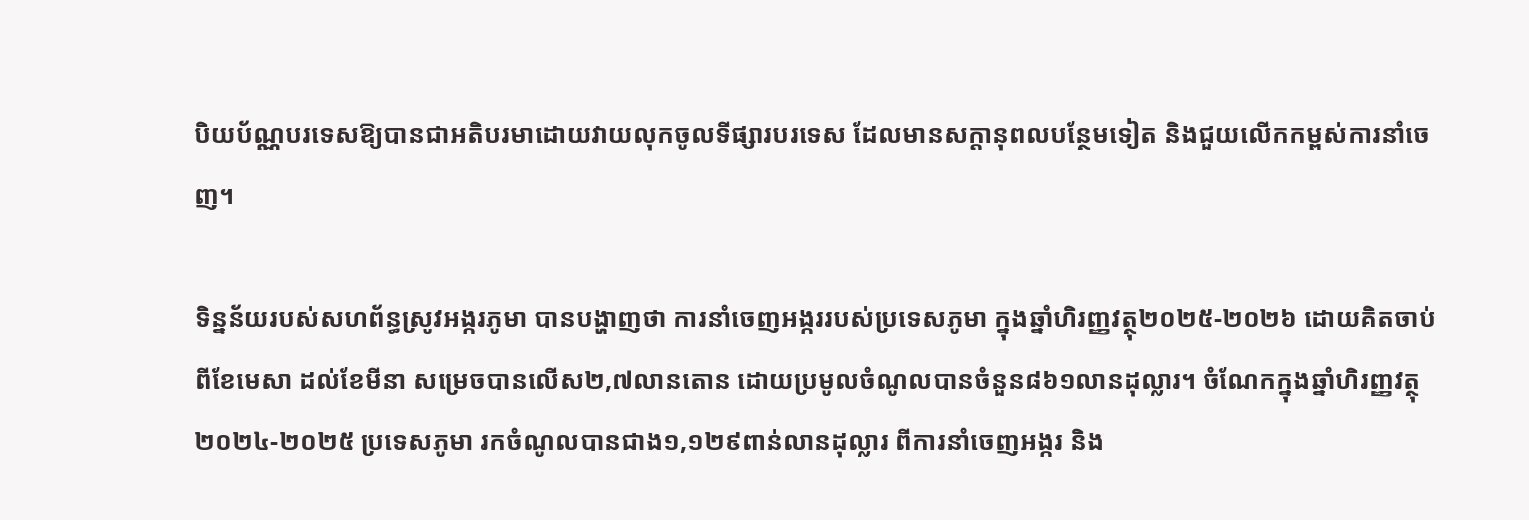បិយប័ណ្ណបរទេសឱ្យបានជាអតិបរមាដោយវាយលុកចូលទីផ្សារបរទេស ដែលមានសក្តានុពលបន្ថែមទៀត និងជួយលើកកម្ពស់ការនាំចេញ។

ទិន្នន័យរបស់សហព័ន្ធស្រូវអង្ករភូមា បានបង្ហាញថា ការនាំចេញអង្កររបស់ប្រទេសភូមា ក្នុងឆ្នាំហិរញ្ញវត្ថុ២០២៥-២០២៦ ដោយគិតចាប់ពីខែមេសា ដល់ខែមីនា សម្រេចបានលើស២,៧លានតោន ដោយប្រមូលចំណូលបានចំនួន៨៦១លានដុល្លារ។ ចំណែកក្នុងឆ្នាំហិរញ្ញវត្ថុ២០២៤-២០២៥ ប្រទេសភូមា រកចំណូលបានជាង១,១២៩ពាន់លានដុល្លារ ពីការនាំចេញអង្ករ និង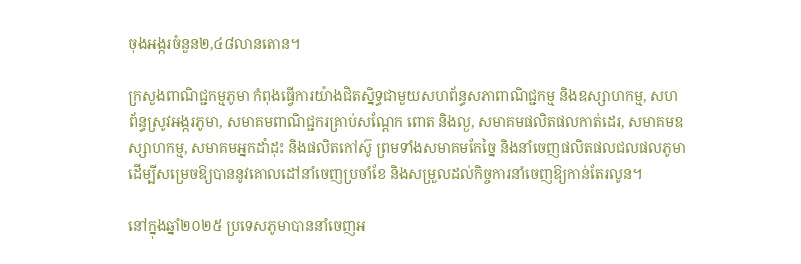ចុងអង្ករចំនួន២,៤៨លានតោន។

ក្រសួងពាណិជ្ជកម្មភូមា កំពុងធ្វើការយ៉ាងជិតស្និទ្ធជាមួយសហព័ន្ធសភាពាណិជ្ជកម្ម និងឧស្សាហកម្ម, សហព័ន្ធស្រូវអង្ករភូមា, សមាគមពាណិជ្ជករគ្រាប់សណ្តែក ពោត និងល្ង, សមាគមផលិតផលកាត់ដេរ, សមាគមឧស្សាហកម្ម, សមាគមអ្នកដាំដុះ និងផលិតកៅស៊ូ ព្រមទាំងសមាគមកែច្នៃ និងនាំចេញផលិតផលជលផលភូមា ដើម្បីសម្រេចឱ្យបាននូវគោលដៅនាំចេញប្រចាំខែ និងសម្រួលដល់កិច្ចការនាំចេញឱ្យកាន់តែរលូន។

នៅក្នុងឆ្នាំ២០២៥ ប្រទេសភូមាបាននាំចេញអ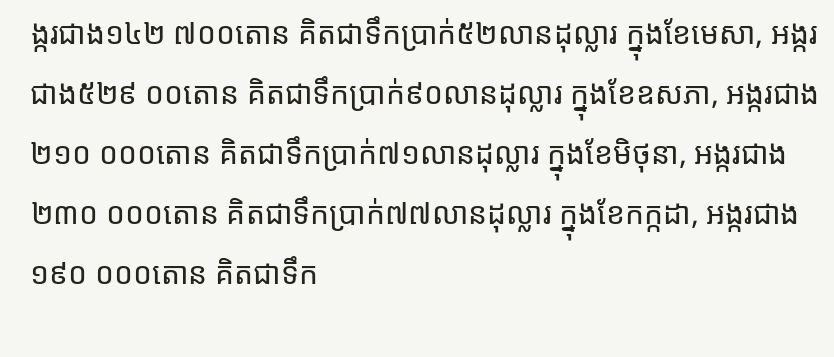ង្ករជាង១៤២ ៧០០តោន គិតជាទឹកប្រាក់៥២លានដុល្លារ ក្នុងខែមេសា, អង្ករជាង៥២៩ ០០តោន គិតជាទឹកប្រាក់៩០លានដុល្លារ ក្នុងខែឧសភា, អង្ករជាង២១០ ០០០តោន គិតជាទឹកប្រាក់៧១លានដុល្លារ ក្នុងខែមិថុនា, អង្ករជាង២៣០ ០០០តោន គិតជាទឹកប្រាក់៧៧លានដុល្លារ ក្នុងខែកក្កដា, អង្ករជាង១៩០ ០០០តោន គិតជាទឹក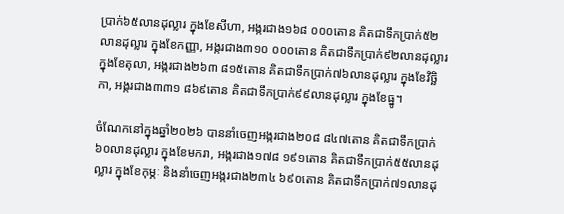ប្រាក់៦៥លានដុល្លារ ក្នុងខែសីហា, អង្ករជាង១៦៨ ០០០តោន គិតជាទឹកប្រាក់៥២លានដុល្លារ ក្នុងខែកញ្ញា, អង្ករជាង៣១០ ០០០តោន គិតជាទឹកប្រាក់៩២លានដុល្លារ ក្នុងខែតុលា, អង្ករជាង២៦៣ ៨១៥តោន គិតជាទឹកប្រាក់៧៦លានដុល្លារ ក្នុងខែវិច្ឆិកា, អង្ករជាង៣៣១ ៨៦៩តោន គិតជាទឹកប្រាក់៩៩លានដុល្លារ ក្នុងខែធ្នូ។

ចំណែកនៅក្នុងឆ្នាំ២០២៦ បាននាំចេញអង្ករជាង២០៨ ៨៤៧តោន គិតជាទឹកប្រាក់៦០លានដុល្លារ ក្នុងខែមករា, អង្ករជាង១៧៨ ១៩១តោន គិតជាទឹកប្រាក់៥៥លានដុល្លារ ក្នុងខែកុម្ភៈ និងនាំចេញអង្ករជាង២៣៤ ៦៩០តោន គិតជាទឹកប្រាក់៧១លានដុ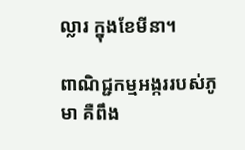ល្លារ ក្នុងខែមីនា។

ពាណិជ្ជកម្មអង្កររបស់ភូមា គឺពឹង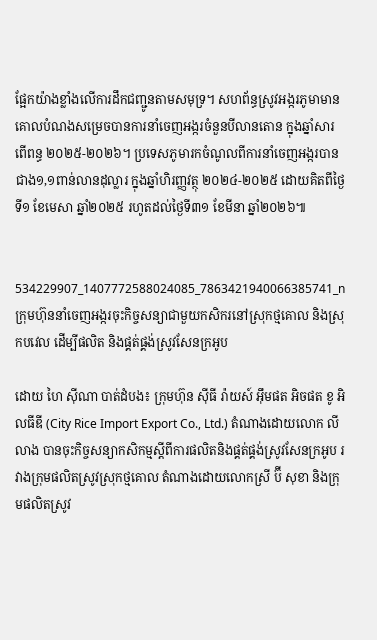ផ្អែកយ៉ាងខ្លាំងលើការដឹកជញ្ជូនតាមសមុទ្រ។ សហព័ន្ធស្រូវអង្ករភូមាមានគោលបំណងសម្រេចបានការនាំចេញអង្ករចំនួនបីលានតោន ក្នុងឆ្នាំសារពើពន្ធ ២០២៥-២០២៦។ ប្រទេសភូមារកចំណូលពីការនាំចេញអង្ករបានជាង១,១ពាន់លានដុល្លារ ក្នុងឆ្នាំហិរញ្ញវត្ថុ ២០២៤-២០២៥ ដោយគិតពីថ្ងៃទី១ ខែមេសា ឆ្នាំ២០២៥ រហូតដល់ថ្ងៃទី៣១ ខែមីនា ឆ្នាំ២០២៦៕


534229907_1407772588024085_7863421940066385741_n
ក្រុមហ៊ុននាំចេញអង្ករចុះកិច្ចសន្យាជាមួយកសិករនៅស្រុកថ្មគោល និងស្រុកបវេល ដើម្បីផលិត និងផ្គត់ផ្គង់ស្រូវសែនក្រអូប

ដោយ ហៃ ស៊ីណា បាត់ដំបង៖ ក្រុមហ៊ុន ស៊ីធី រ៉ាយស៍ អ៊ឹមផត អិចផត ខូ អិលធីឌី (City Rice Import Export Co., Ltd.) តំណាងដោយលោក លី លាង បានចុះកិច្ចសន្យាកសិកម្មស្តីពីការផលិតនិងផ្គត់ផ្គង់ស្រូវសែនក្រអូប រវាងក្រុមផលិតស្រូវស្រុកថ្មគោល តំណាងដោយលោកស្រី ប៊ី សុខា និងក្រុមផលិតស្រូវ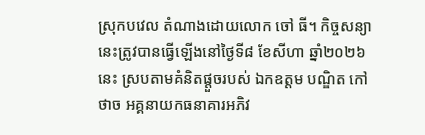ស្រុកបវេល តំណាងដោយលោក ចៅ ធី។ កិច្ចសន្យានេះត្រូវបានធ្វើឡើងនៅថ្ងៃទី៨ ខែសីហា ឆ្នាំ២០២៦នេះ ស្របតាមគំនិតផ្តួចរបស់ ឯកឧត្តម បណ្ឌិត កៅ ថាច អគ្គនាយកធនាគារអភិវ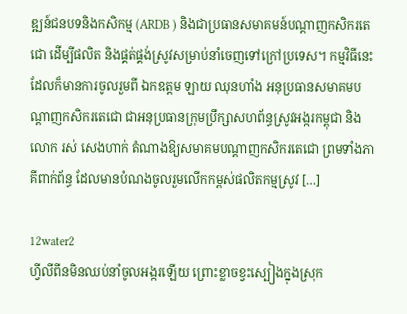ឌ្ឍន៍ជនបទនិងកសិកម្ម (ARDB ) និងជាប្រធានសមាគមន៍បណ្តាញកសិករតេជោ ដើម្បីផលិត និងផ្គត់ផ្គង់ស្រូវសម្រាប់នាំចេញទៅក្រៅប្រទេស។ កម្មវិធីនេះដែលក៏មានការចូលរួមពី ឯកឧត្តម ឡាយ ឈុនហាំង អនុប្រធានសមាគមបណ្តាញកសិករតេជោ ជាអនុប្រធានក្រុមប្រឹក្សាសហព័ន្ធស្រូវអង្ករកម្ពុជា និងលោក រស់ សេងហាក់ តំណាងឱ្យសមាគមបណ្តាញកសិករតេជោ ព្រមទាំងភាគីពាក់ព័ន្ធ ដែលមានបំណងចូលរួមលើកកម្ពស់ផលិតកម្មស្រូវ […]

12water2
ហ្វីលីពីនមិនឈប់នាំចូលអង្ករឡើយ ព្រោះខ្លាចខ្វះស្បៀងក្នុងស្រុក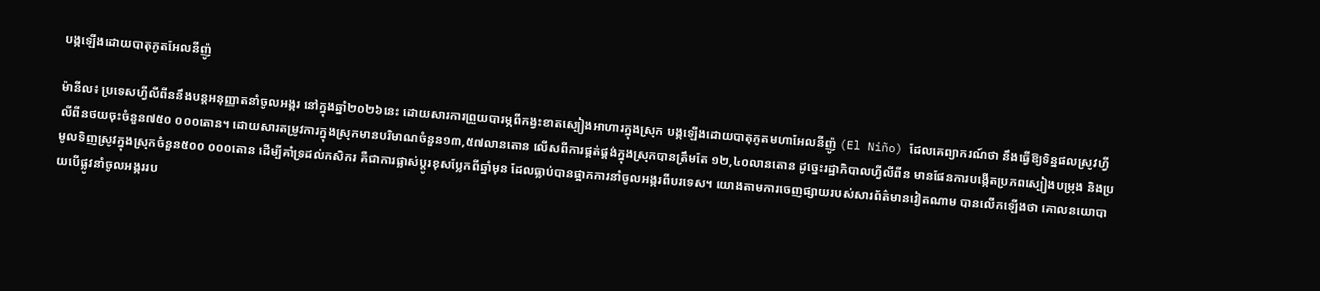បង្កឡើងដោយបាតុភូតអែលនីញ៉ូ

ម៉ានីល៖ ប្រទេសហ្វីលីពីននឹងបន្តអនុញ្ញាតនាំចូលអង្ករ នៅក្នុងឆ្នាំ២០២៦នេះ ដោយសារការព្រួយបារម្ភពីកង្វះខាតស្បៀងអាហារក្នុងស្រុក បង្កឡើងដោយបាតុភូតមហាអែលនីញ៉ូ (El Niño) ដែលគេព្យាករណ៍ថា នឹងធ្វើឱ្យទិន្នផលស្រូវហ្វីលីពីនថយចុះចំនួន៧៥០ ០០០តោន។ ដោយសារតម្រូវការក្នុងស្រុកមានបរិមាណចំនួន១៣,៥៧លានតោន លើសពីការផ្គត់ផ្គង់ក្នុងស្រុកបានត្រឹមតែ ១២,៤០លានតោន ដូច្នេះរដ្ឋាភិបាលហ្វីលីពីន មានផែនការបង្កើតប្រភពស្បៀងបម្រុង និងប្រមូលទិញស្រូវក្នុងស្រុកចំនួន៥០០ ០០០តោន ដើម្បីគាំទ្រដល់កសិករ គឺជាការផ្លាស់ប្តូរខុសប្លែកពីឆ្នាំមុន ដែលធ្លាប់បានផ្អាកការនាំចូលអង្ករពីបរទេស។ យោងតាមការចេញផ្សាយរបស់សារព័ត៌មានវៀតណាម បានលើកឡើងថា គោលនយោបាយបើផ្លូវនាំចូលអង្កររប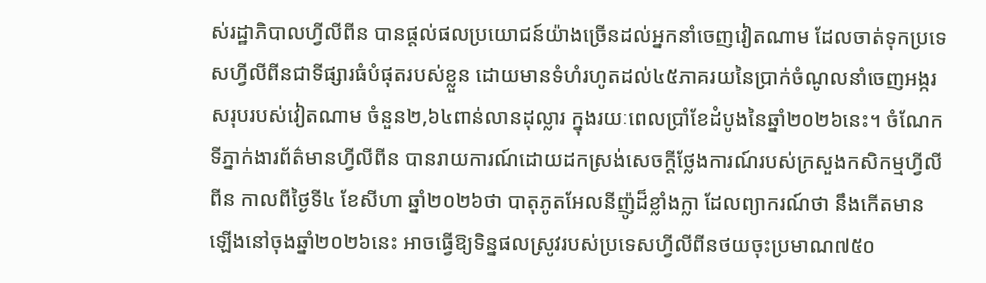ស់រដ្ឋាភិបាលហ្វីលីពីន បានផ្តល់ផលប្រយោជន៍យ៉ាងច្រើនដល់អ្នកនាំចេញវៀតណាម ដែលចាត់ទុកប្រទេសហ្វីលីពីនជាទីផ្សារធំបំផុតរបស់ខ្លួន ដោយមានទំហំរហូតដល់៤៥ភាគរយនៃប្រាក់ចំណូលនាំចេញអង្ករសរុបរបស់វៀតណាម ចំនួន២,៦៤ពាន់លានដុល្លារ ក្នុងរយៈពេលប្រាំខែដំបូងនៃឆ្នាំ២០២៦នេះ។ ចំណែកទីភ្នាក់ងារព័ត៌មានហ្វីលីពីន បានរាយការណ៍ដោយដកស្រង់សេចក្តីថ្លែងការណ៍របស់ក្រសួងកសិកម្មហ្វីលីពីន កាលពីថ្ងៃទី៤ ខែសីហា ឆ្នាំ២០២៦ថា បាតុភូតអែលនីញ៉ូដ៏ខ្លាំងក្លា ដែលព្យាករណ៍ថា នឹងកើតមានឡើងនៅចុងឆ្នាំ២០២៦នេះ អាចធ្វើឱ្យទិន្នផលស្រូវរបស់ប្រទេសហ្វីលីពីនថយចុះប្រមាណ៧៥០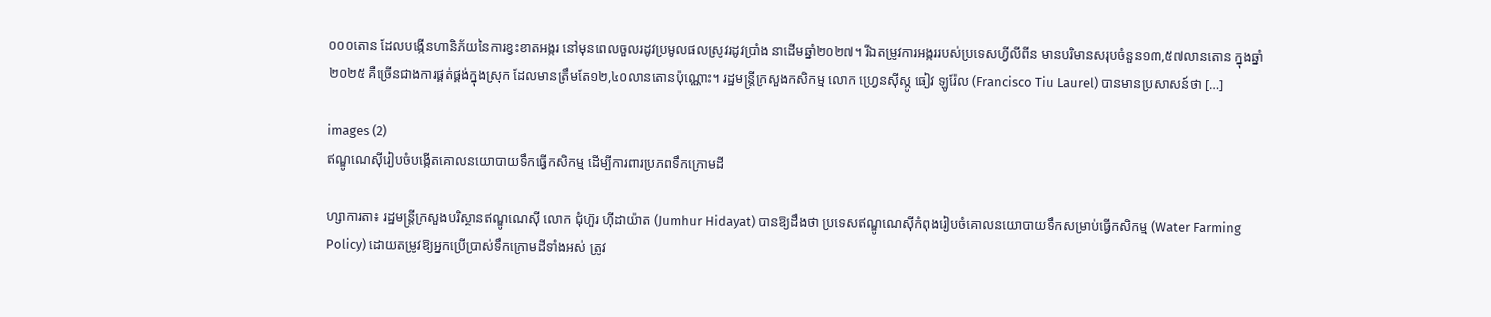០០០តោន ដែលបង្កើនហានិភ័យនៃការខ្វះខាតអង្ករ នៅមុនពេលចួលរដូវប្រមូលផលស្រូវរដូវប្រាំង នាដើមឆ្នាំ២០២៧។ រីឯតម្រូវការអង្កររបស់ប្រទេសហ្វីលីពីន មានបរិមានសរុបចំនួន១៣,៥៧លានតោន ក្នុងឆ្នាំ២០២៥ គឺច្រើនជាងការផ្គត់ផ្គង់ក្នុងស្រុក ដែលមានត្រឹមតែ១២,៤០លានតោនប៉ុណ្ណោះ។ រដ្ឋមន្ត្រីក្រសួងកសិកម្ម លោក ហ្វ្រេនស៊ីស្កូ ធៀវ ឡូរ៉ែល (Francisco Tiu Laurel) បានមានប្រសាសន៍ថា […]

images (2)
ឥណ្ឌូណេស៊ីរៀបចំបង្កើតគោលនយោបាយទឹកធ្វើកសិកម្ម ដើម្បីការពារប្រភពទឹកក្រោមដី

ហ្សាការតា៖ រដ្ឋមន្ត្រីក្រសួងបរិស្ថានឥណ្ឌូណេស៊ី លោក ជុំហ៊ួរ ហ៊ីដាយ៉ាត (Jumhur Hidayat) បានឱ្យដឹងថា ប្រទេសឥណ្ឌូណេស៊ីកំពុងរៀបចំគោលនយោបាយទឹកសម្រាប់ធ្វើកសិកម្ម (Water Farming Policy) ដោយតម្រូវឱ្យអ្នកប្រើប្រាស់ទឹកក្រោមដីទាំងអស់ ត្រូវ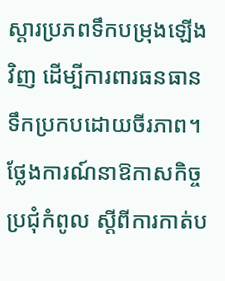ស្តារប្រភពទឹកបម្រុងឡើងវិញ ដើម្បីការពារធនធានទឹកប្រកបដោយចីរភាព។ ថ្លែងការណ៍នាឱកាសកិច្ចប្រជុំកំពូល ស្តីពីការកាត់ប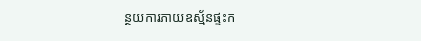ន្ថយការភាយឧស្ម័នផ្ទះក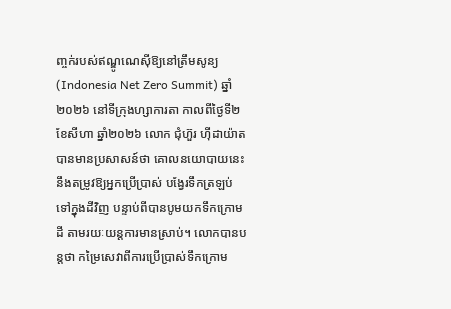ញ្ចក់របស់ឥណ្ឌូណេស៊ីឱ្យនៅត្រឹមសូន្យ (Indonesia Net Zero Summit) ឆ្នាំ២០២៦ នៅទីក្រុងហ្សាការតា កាលពីថ្ងៃទី២ ខែសីហា ឆ្នាំ២០២៦ លោក ជុំហ៊ួរ ហ៊ីដាយ៉ាត បានមានប្រសាសន៍ថា គោលនយោបាយនេះនឹងតម្រូវឱ្យអ្នកប្រើប្រាស់ បង្វែរទឹកត្រឡប់ទៅក្នុងដីវិញ បន្ទាប់ពីបានបូមយកទឹកក្រោមដី តាមរយៈយន្តការមានស្រាប់។ លោកបានបន្តថា កម្រៃសេវាពីការប្រើប្រាស់ទឹកក្រោម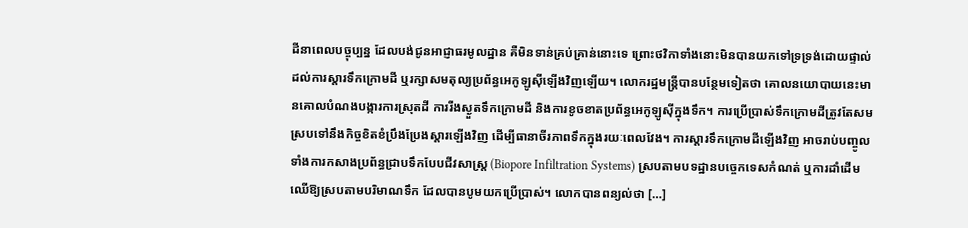ដីនាពេលបច្ចុប្បន្ន ដែលបង់ជូនអាជ្ញាធរមូលដ្ឋាន គឺមិនទាន់គ្រប់គ្រាន់នោះទេ ព្រោះថវិកាទាំងនោះមិនបានយកទៅទ្រទ្រង់ដោយផ្ទាល់ដល់ការស្តារទឹកក្រោមដី ឬរក្សាសមតុល្យប្រព័ន្ធអេកូឡូស៊ីឡើងវិញឡើយ។ លោករដ្ឋមន្ត្រីបានបន្ថែមទៀតថា គោលនយោបាយនេះមានគោលបំណងបង្ការការស្រុតដី ការរីងស្ងួតទឹកក្រោមដី និងការខូចខាតប្រព័ន្ធអេកូឡូស៊ីក្នុងទឹក។ ការប្រើប្រាស់ទឹកក្រោមដីត្រូវតែសមស្របទៅនឹងកិច្ចខិតខំប្រឹងប្រែងស្តារឡើងវិញ ដើម្បីធានាចីរភាពទឹកក្នុងរយៈពេលវែង។ ការស្តារទឹកក្រោមដីឡើងវិញ អាចរាប់បញ្ចូលទាំងការកសាងប្រព័ន្ធជ្រាបទឹកបែបជីវសាស្រ្ត (Biopore Infiltration Systems) ស្របតាមបទដ្ឋានបច្ចេកទេសកំណត់ ឬការដាំដើមឈើឱ្យស្របតាមបរិមាណទឹក ដែលបានបូមយកប្រើប្រាស់។ លោកបានពន្យល់ថា […]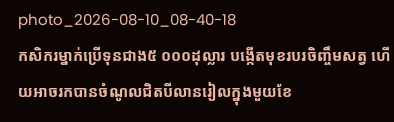photo_2026-08-10_08-40-18
កសិករម្នាក់ប្រើទុនជាង៥ ០០០ដុល្លារ បង្កើតមុខរបរចិញ្ចឹមសត្វ ហើយអាចរកបានចំណូលជិតបីលានរៀលក្នុងមួយខែ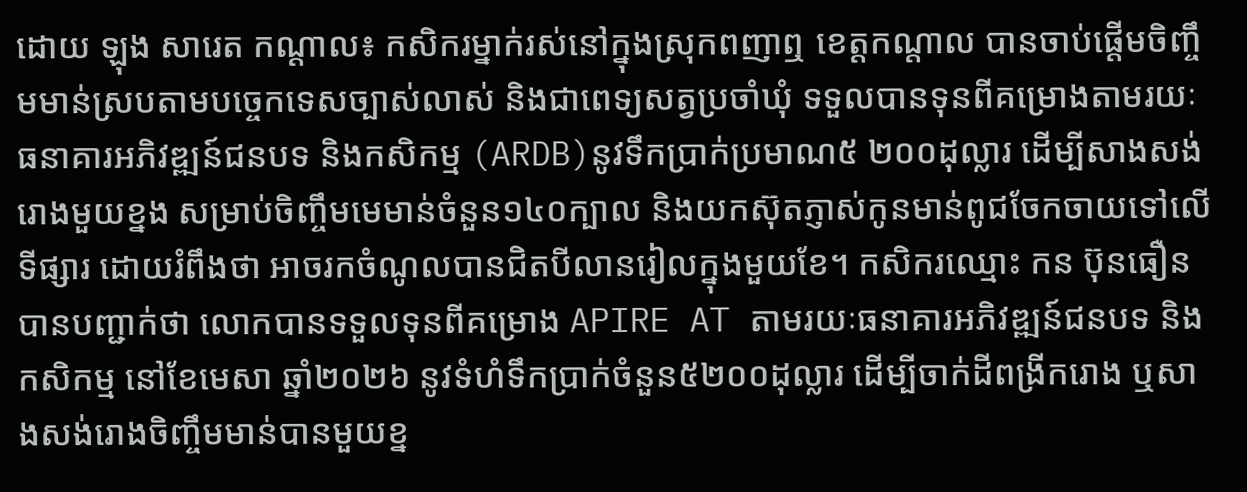ដោយ ឡុង សារេត កណ្តាល៖ កសិករម្នាក់រស់នៅក្នុងស្រុកពញាឮ ខេត្តកណ្តាល បានចាប់ផ្តើមចិញ្ចឹមមាន់ស្របតាមបច្ចេកទេសច្បាស់លាស់ និងជាពេទ្យសត្វប្រចាំឃុំ ទទួលបានទុនពីគម្រោងតាមរយៈធនាគារអភិវឌ្ឍន៍ជនបទ និងកសិកម្ម (ARDB)នូវទឹកប្រាក់ប្រមាណ៥ ២០០ដុល្លារ ដើម្បីសាងសង់រោងមួយខ្នង សម្រាប់ចិញ្ចឹមមេមាន់ចំនួន១៤០ក្បាល និងយកស៊ុតភ្ញាស់កូនមាន់ពូជចែកចាយទៅលើទីផ្សារ ដោយរំពឹងថា អាចរកចំណូលបានជិតបីលានរៀលក្នុងមួយខែ។ កសិករឈ្មោះ កន ប៊ុនធឿន បានបញ្ជាក់ថា លោកបានទទួលទុនពីគម្រោង APIRE AT តាមរយៈធនាគារអភិវឌ្ឍន៍ជនបទ និងកសិកម្ម នៅខែមេសា ឆ្នាំ២០២៦ នូវទំហំទឹកប្រាក់ចំនួន៥២០០ដុល្លារ ដើម្បីចាក់ដីពង្រីករោង ឬសាងសង់រោងចិញ្ចឹមមាន់បានមួយខ្ន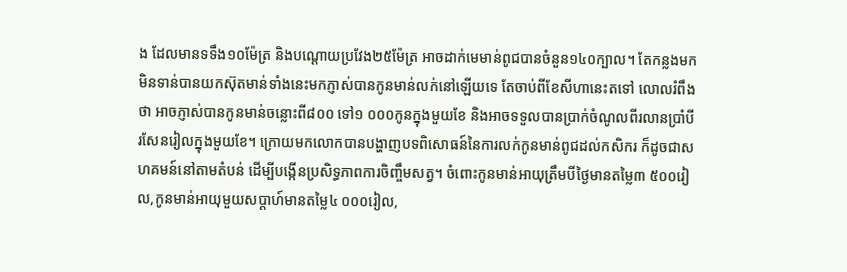ង ដែលមានទទឹង១០ម៉ែត្រ និងបណ្តោយប្រវែង២៥ម៉ែត្រ អាចដាក់មេមាន់ពូជបានចំនួន១៤០ក្បាល។ តែកន្លងមកមិនទាន់បានយកស៊ុតមាន់ទាំងនេះមកភ្ញាស់បានកូនមាន់លក់នៅឡើយទេ តែចាប់ពីខែសីហានេះតទៅ លោលរំពឹងថា អាចភ្ញាស់បានកូនមាន់ចន្លោះពី៨០០ ទៅ១ ០០០កូនក្នុងមួយខែ និងអាចទទួលបានប្រាក់ចំណូលពីរលានប្រាំបីរសែនរៀលក្នុងមួយខែ។ ក្រោយមកលោកបានបង្ហាញបទពិសោធន៍នៃការលក់កូនមាន់ពូជដល់កសិករ ក៏ដូចជាសហគមន៍នៅតាមតំបន់ ដើម្បីបង្កើនប្រសិទ្ធភាពការចិញ្ចឹមសត្វ។ ចំពោះកូនមាន់អាយុត្រឹមបីថ្ងៃមានតម្លៃ៣ ៥០០រៀល,កូនមាន់អាយុមួយសប្តាហ៍មានតម្លៃ៤ ០០០រៀល,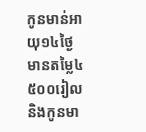កូនមាន់អាយុ១៤ថ្ងៃ មានតម្លៃ៤ ៥០០រៀល និងកូនមា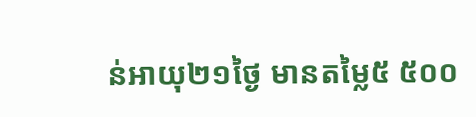ន់អាយុ២១ថ្ងៃ មានតម្លៃ៥ ៥០០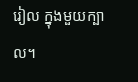រៀល ក្នុងមួយក្បាល។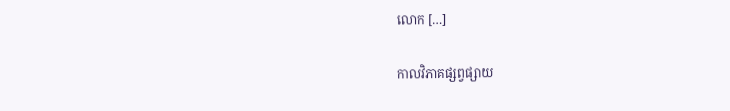លោក […]

កាលវិភាគផ្សព្វផ្សាយ